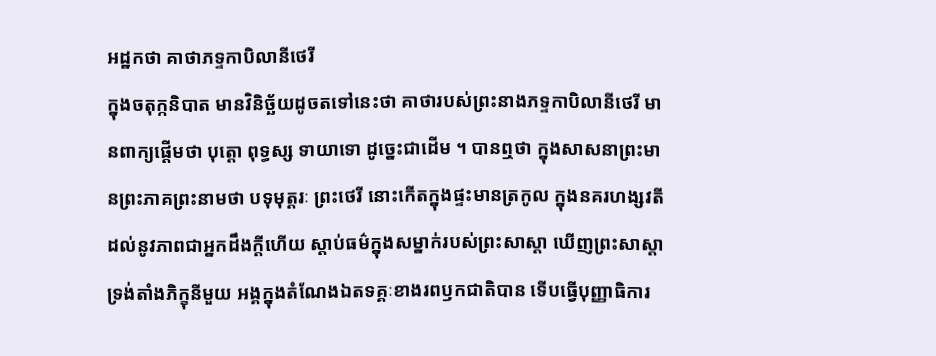អដ្ឋកថា គាថាភទ្ទកាបិលានីថេរី
ក្នុងចតុក្កនិបាត មានវិនិច្ឆ័យដូចតទៅនេះថា គាថារបស់ព្រះនាងភទ្ទកាបិលានីថេរី មានពាក្យផ្តើមថា បុត្តោ ពុទ្ធស្ស ទាយាទោ ដូច្នេះជាដើម ។ បានឮថា ក្នុងសាសនាព្រះមានព្រះភាគព្រះនាមថា បទុមុត្តរៈ ព្រះថេរី នោះកើតក្នុងផ្ទះមានត្រកូល ក្នុងនគរហង្សវតី ដល់នូវភាពជាអ្នកដឹងក្តីហើយ ស្តាប់ធម៌ក្នុងសម្នាក់របស់ព្រះសាស្តា ឃើញព្រះសាស្តាទ្រង់តាំងភិក្ខុនីមួយ អង្គក្នុងតំណែងឯតទគ្គៈខាងរពឫកជាតិបាន ទើបធ្វើបុញ្ញាធិការ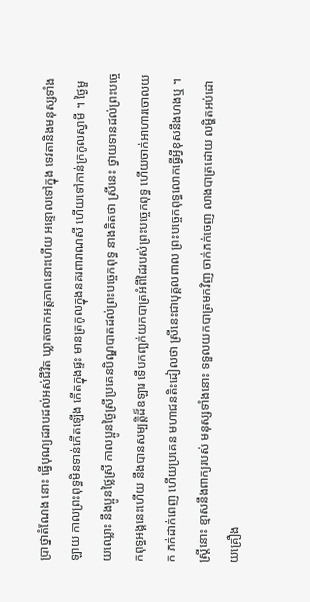ប្រាថ្នាតំណែង នោះ ធ្វើបុណ្យដរាបដល់អស់ជីវិត ឃ្លាតចាកអត្តភាពនោះហើយ អន្ទោលទៅក្នុង ទេវតានិងមនុស្សទាំងឡាយ កាលព្រះពុទ្ធមិនទាន់កើតឡើង កើតក្នុងផ្ទះ មានត្រកូលក្នុងនគរពារាណសី ហើយទៅកាន់ក្រកូលស្វាមី ។ ថ្ងៃមួយឈ្លោះ នឹងប្អូនថ្លៃស្រី កាលប្អូនថ្ងៃស្រីប្រគេនបិណ្ឌបាតដល់ព្រះបច្ចេកពុទ្ធ នាងគិតថា ស្រីនេះ ថ្វាយទានដល់ព្រះបច្ចេកពុទ្ធអង្គនេះហើយ នឹងបានសម្បត្តិដ៏ឧឡារ ទើបកញ្ឆក់យកបាត្រអំពីដៃរបស់ព្រះបច្ចេកពុទ្ធ ហើយចាក់អាហារចោលយក ភក់ដាក់ពេញ ហើយប្រគេន មហាជនតិះដៀលថា ស្រីនេះជាបុគ្គលពាល ព្រះបច្ចេកពុទ្ធលោកធ្វើអ្វីខុសនឹងហងឬ ។ ស្ត្រីនោះ ខ្មាសនឹងពាក្យរបស់ មនុស្សទាំងនោះ ទទួលយកបាត្រមកវិញ ចាក់ភក់ចេញ លាងបាត្រដោយ លម្ហិតអប់ដោយគ្រឿង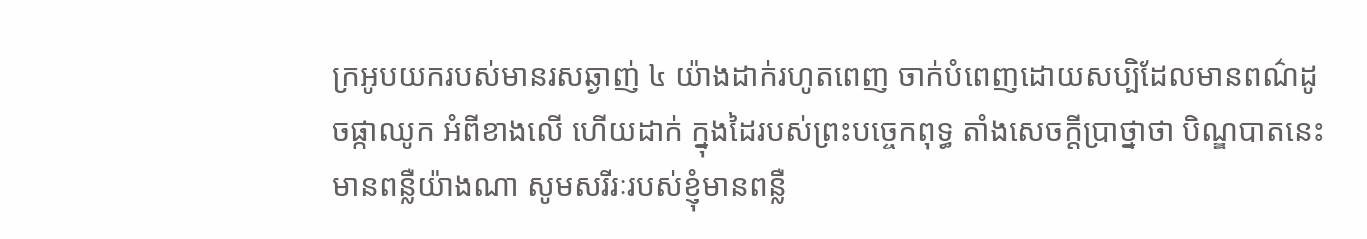ក្រអូបយករបស់មានរសឆ្ងាញ់ ៤ យ៉ាងដាក់រហូតពេញ ចាក់បំពេញដោយសប្បិដែលមានពណ៌ដូចផ្កាឈូក អំពីខាងលើ ហើយដាក់ ក្នុងដៃរបស់ព្រះបច្ចេកពុទ្ធ តាំងសេចក្តីប្រាថ្នាថា បិណ្ឌបាតនេះមានពន្លឺយ៉ាងណា សូមសរីរៈរបស់ខ្ញុំមានពន្លឺ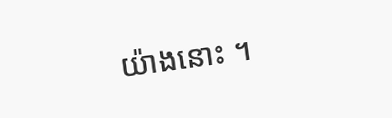យ៉ាងនោះ ។